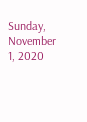Sunday, November 1, 2020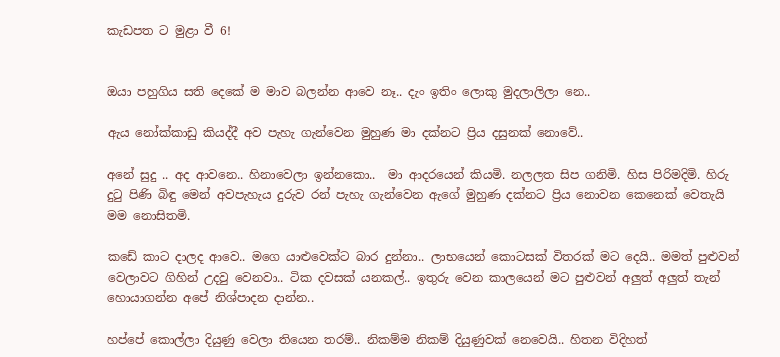කැඩපත ට මුළා වී 6!


ඔයා පහුගිය සති දෙකේ ම මාව බලන්න ආවෙ නෑ.. දැං ඉතිං ලොකු මුදලාලිලා නෙ..

ඇය නෝක්කාඩු කියද්දී අව පැහැ ගැන්වෙන මුහුණ මා දක්නට ප්‍රිය දසුනක් නොවේ..

අනේ සුදු .. අද ආවනෙ.. හිනාවෙලා ඉන්නකො..  මා ආදරයෙන් කියමි. නලලත සිප ගනිමි. හිස පිරිමදිමි. හිරු දුටු පිණි බිඳු මෙන් අවපැහැය දුරුව රන් පැහැ ගැන්වෙන ඇගේ මුහුණ දක්නට ප්‍රිය නොවන කෙනෙක් වෙතැයි මම නොසිතමි.

කඩේ කාට දාලද ආවෙ.. මගෙ යාළුවෙක්ට බාර දුන්නා.. ලාභයෙන් කොටසක් විතරක් මට දෙයි.. මමත් පුළුවන් වෙලාවට ගිහින් උදවු වෙනවා.. ටික දවසක් යනකල්.. ඉතුරු වෙන කාලයෙන් මට පුළුවන් අලුත් අලුත් තැන් හොයාගන්න අපේ නිශ්පාදන දාන්න..

හප්පේ කොල්ලා දියුණු වෙලා තියෙන තරම්.. නිකම්ම නිකම් දියුණුවක් නෙවෙයි.. හිතන විදිහත්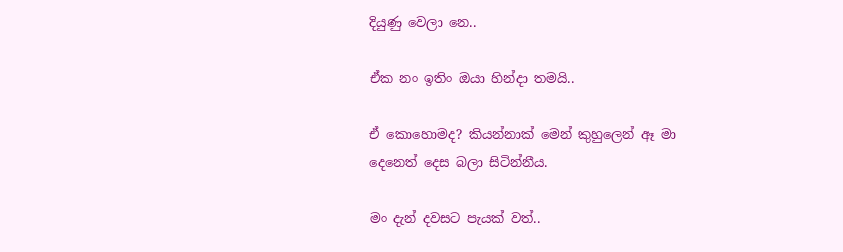දියුණු වෙලා නෙ..

ඒක නං ඉතිං ඔයා හින්දා තමයි..

ඒ කොහොමද? කියන්නාක් මෙන් කුහුලෙන් ඈ මා දෙනෙත් දෙස බලා සිටින්නීය.

මං දැන් දවසට පැයක් වත්..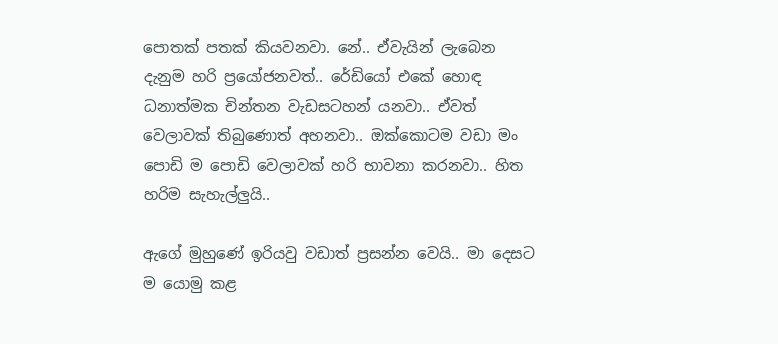පොතක් පතක් කියවනවා. නේ.. ඒවැයින් ලැබෙන දැනුම හරි ප්‍රයෝජනවත්.. රේඩියෝ එකේ හොඳ ධනාත්මක චින්තන වැඩසටහන් යනවා.. ඒවත් වෙලාවක් තිබුණොත් අහනවා.. ඔක්කොටම වඩා මං පොඩි ම පොඩි වෙලාවක් හරි භාවනා කරනවා.. හිත හරිම සැහැල්ලුයි..

ඇගේ මුහුණේ ඉරියවු වඩාත් ප්‍රසන්න වෙයි.. මා දෙසට ම යොමු කළ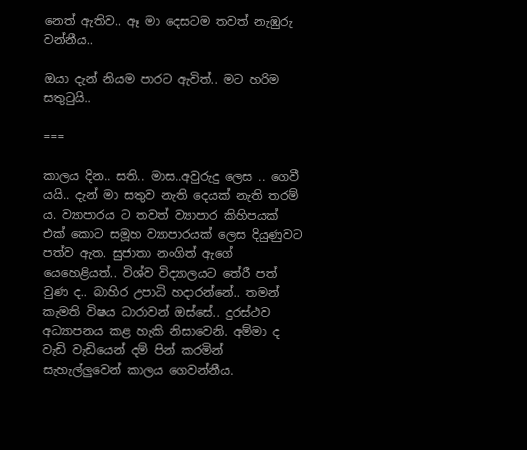නෙත් ඇතිව.. ඈ මා දෙසටම තවත් නැඹුරු වන්නීය..

ඔයා දැන් නියම පාරට ඇවිත්.. මට හරිම සතුටුයි..

===

කාලය දින.. සති.. මාස..අවුරුදු ලෙස .. ගෙවී යයි.. දැන් මා සතුව නැති දෙයක් නැති තරම් ය. ව්‍යාපාරය ට තවත් ව්‍යාපාර කිහිපයක් එක් කොට සමූහ ව්‍යාපාරයක් ලෙස දියුණුවට පත්ව ඇත. සුජාතා නංගිත් ඇගේ යෙහෙළියත්.. විශ්ව විද්‍යාලයට තේරී පත් වුණ ද.. බාහිර උපාධි හදාරන්නේ.. තමන් කැමති විෂය ධාරාවන් ඔස්සේ.. දුරස්ථව අධ්‍යාපනය කළ හැකි නිසාවෙනි. අම්මා ද වැඩි වැඩියෙන් දම් පින් කරමින් සැහැල්ලුවෙන් කාලය ගෙවන්නීය.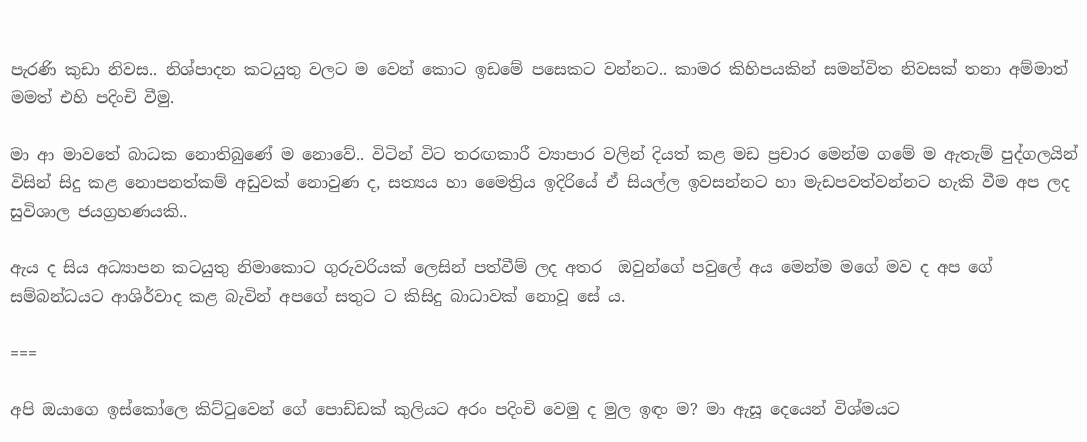පැරණි කුඩා නිවස.. නිශ්පාදන කටයුතු වලට ම වෙන් කොට ඉඩමේ පසෙකට වන්නට.. කාමර කිහිපයකින් සමන්විත නිවසක් තනා අම්මාත් මමත් එහි පදිංචි වීමු.

මා ආ මාවතේ බාධක නොතිබුණේ ම නොවේ.. විටින් විට තරඟකාරී ව්‍යාපාර වලින් දියත් කළ මඩ ප්‍රචාර මෙන්ම ගමේ ම ඇතැම් පුද්ගලයින් විසින් සිදු කළ නොපනත්කම් අඩුවක් නොවුණ ද, සත්‍යය හා මෛත්‍රිය ඉදිරියේ ඒ සියල්ල ඉවසන්නට හා මැඩපවත්වන්නට හැකි වීම අප ලද සුවිශාල ජයග්‍රහණයකි..

ඇය ද සිය අධ්‍යාපන කටයුතු නිමාකොට ගුරුවරියක් ලෙසින් පත්වීම් ලද අතර  ඔවුන්ගේ පවුලේ අය මෙන්ම මගේ මව ද අප ගේ සම්බන්ධයට ආශිර්වාද කළ බැවින් අපගේ සතුට ට කිසිදු බාධාවක් නොවූ සේ ය.

===

අපි ඔයාගෙ ඉස්කෝලෙ කිට්ටුවෙන් ගේ පොඩ්ඩක් කුලියට අරං පදිංචි වෙමු ද මුල ඉඳං ම? මා ඇසූ දෙයෙන් විශ්මයට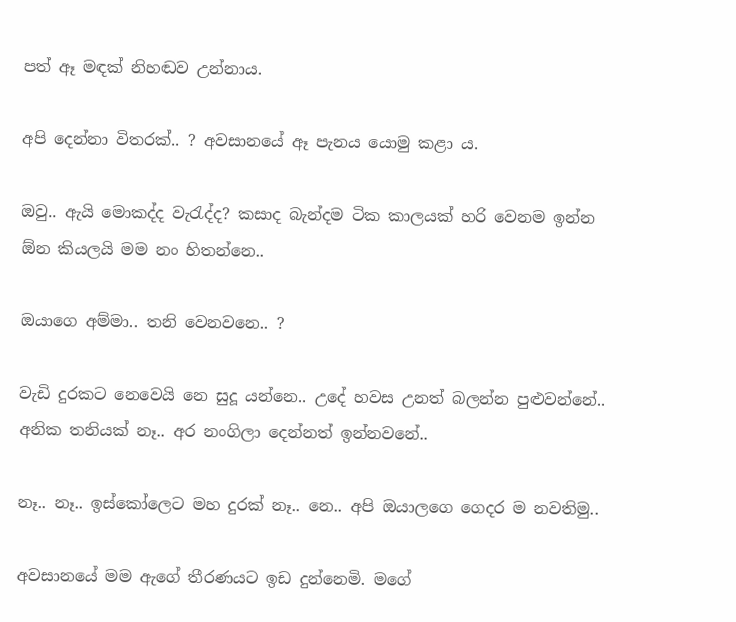පත් ඈ මඳක් නිහඬව උන්නාය.

අපි දෙන්නා විතරක්.. ? අවසානයේ ඈ පැනය යොමු කළා ය.

ඔවු.. ඇයි මොකද්ද වැරැද්ද? කසාද බැන්දම ටික කාලයක් හරි වෙනම ඉන්න ඕන කියලයි මම නං හිතන්නෙ..

ඔයාගෙ අම්මා.. තනි වෙනවනෙ.. ?

වැඩි දුරකට නෙවෙයි නෙ සුදූ යන්නෙ.. උදේ හවස උනත් බලන්න පුළුවන්නේ.. අනික තනියක් නෑ.. අර නංගිලා දෙන්නත් ඉන්නවනේ..

නෑ.. නෑ.. ඉස්කෝලෙට මහ දුරක් නෑ.. නෙ.. අපි ඔයාලගෙ ගෙදර ම නවතිමු..

අවසානයේ මම ඇගේ තීරණයට ඉඩ දුන්නෙමි. මගේ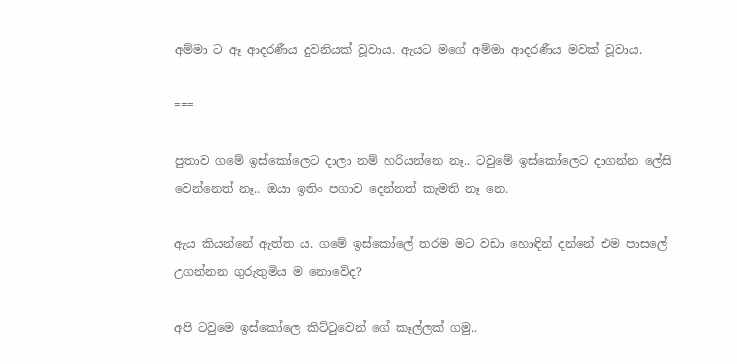අම්මා ට ඈ ආදරණීය දුවනියක් වූවාය. ඇයට මගේ අම්මා ආදරණීය මවක් වූවාය.

===

පුතාව ගමේ ඉස්කෝලෙට දාලා නම් හරියන්නෙ නෑ.. ටවුමේ ඉස්කෝලෙට දාගන්න ලේසි වෙන්නෙත් නෑ.. ඔයා ඉතිං පගාව දෙන්නත් කැමති නෑ නෙ.

ඇය කියන්නේ ඇත්ත ය. ගමේ ඉස්කෝලේ තරම මට වඩා හොඳින් දන්නේ එම පාසලේ උගන්නන ගුරුතුමිය ම නොවේද?

අපි ටවුමෙ ඉස්කෝලෙ කිට්ටුවෙන් ගේ කෑල්ලක් ගමු..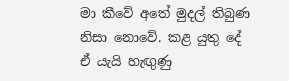මා කීවේ අතේ මුදල් තිබුණ නිසා නොවේ. කළ යුතු දේ ඒ යැයි හැඟුණු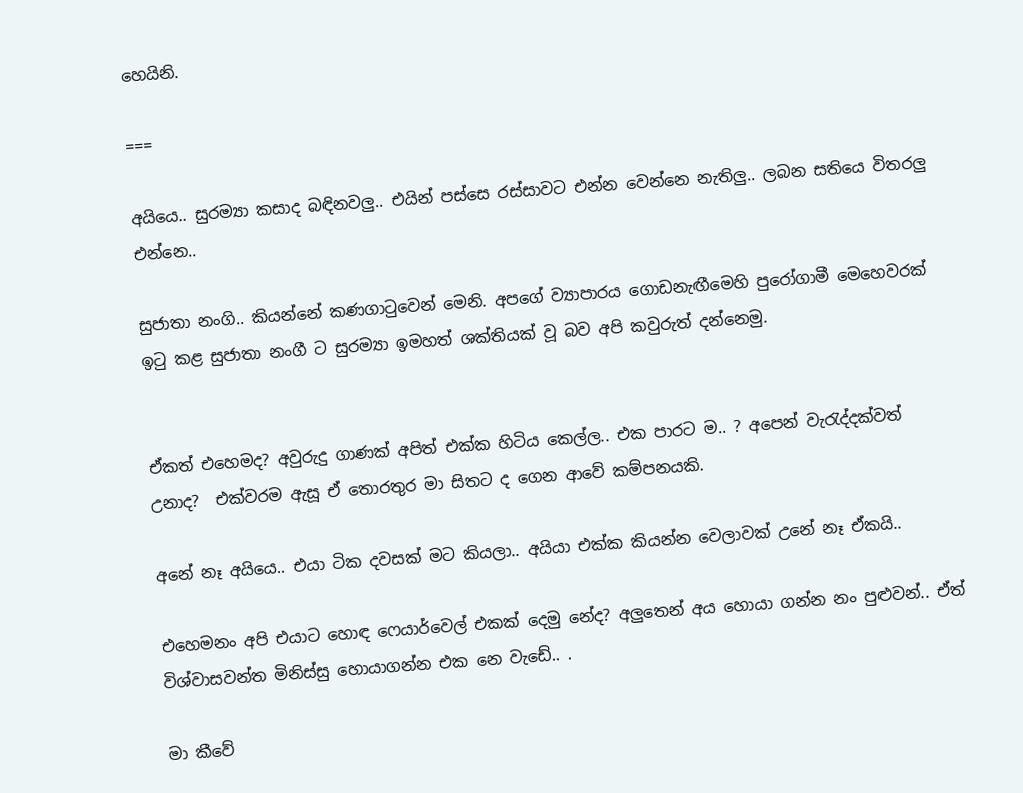හෙයිනි.

===

අයියෙ.. සුරම්‍යා කසාද බඳිනවලු.. එයින් පස්සෙ රස්සාවට එන්න වෙන්නෙ නැතිලු.. ලබන සතියෙ විතරලු එන්නෙ..

සුජාතා නංගි.. කියන්නේ කණගාටුවෙන් මෙනි. අපගේ ව්‍යාපාරය ගොඩනැඟීමෙහි පුරෝගාමී මෙහෙවරක් ඉටු කළ සුජාතා නංගී ට සුරම්‍යා ඉමහත් ශක්තියක් වූ බව අපි කවුරුත් දන්නෙමු.


ඒකත් එහෙමද? අවුරුදු ගාණක් අපිත් එක්ක හිටිය කෙල්ල.. එක පාරට ම.. ? අපෙන් වැරැද්දක්වත් උනාද?  එක්වරම ඇසූ ඒ තොරතුර මා සිතට ද ගෙන ආවේ කම්පනයකි.

අනේ නෑ අයියෙ.. එයා ටික දවසක් මට කියලා.. අයියා එක්ක කියන්න වෙලාවක් උනේ නෑ ඒකයි..

එහෙමනං අපි එයාට හොඳ ෆෙයාර්වෙල් එකක් දෙමු නේද? අලුතෙන් අය හොයා ගන්න නං පුළුවන්.. ඒත් විශ්වාසවන්ත මිනිස්සු හොයාගන්න එක නෙ වැඩේ.. .

මා කීවේ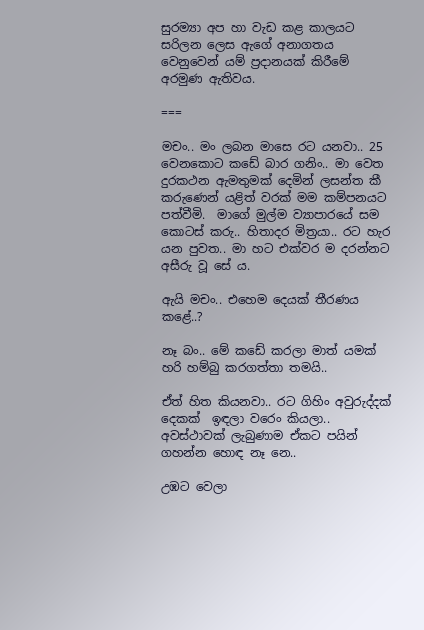සුරම්‍යා අප හා වැඩ කළ කාලයට සරිලන ලෙස ඇගේ අනාගතය වෙනුවෙන් යම් ප්‍රදානයක් කිරීමේ අරමුණ ඇතිවය.

===

මචං.. මං ලබන මාසෙ රට යනවා.. 25 වෙනකොට කඩේ බාර ගනිං.. මා වෙත දුරකථන ඇමතුමක් දෙමින් ලසන්ත කී කරුණෙන් යළිත් වරක් මම කම්පනයට පත්වීමි.  මාගේ මුල්ම ව්‍යාපාරයේ සම කොටස් කරු.. හිතාදර මිත්‍රයා.. රට හැර යන පුවත.. මා හට එක්වර ම දරන්නට අසීරු වූ සේ ය.

ඇයි මචං.. එහෙම දෙයක් තීරණය කළේ..?

නෑ බං.. මේ කඩේ කරලා මාත් යමක් හරි හම්බු කරගත්තා තමයි..

ඒත් හිත කියනවා.. රට ගිහිං අවුරුද්දක් දෙකක්  ඉඳලා වරෙං කියලා..  අවස්ථාවක් ලැබුණාම ඒකට පයින් ගහන්න හොඳ නෑ නෙ..

උඹට වෙලා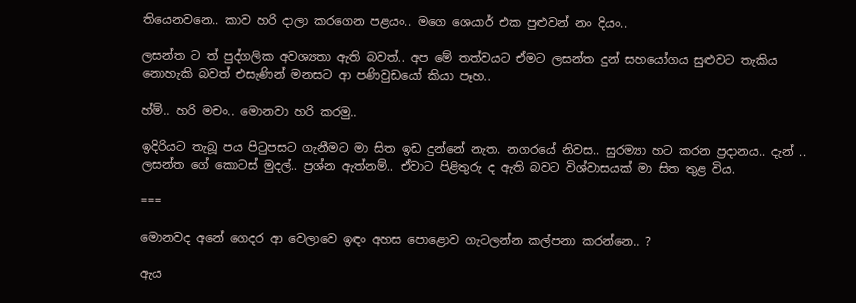තියෙනවනෙ.. කාව හරි දාලා කරගෙන පළයං.. මගෙ ශෙයාර් එක පුළුවන් නං දියං..

ලසන්ත ට ත් පුද්ගලික අවශ්‍යතා ඇති බවත්.. අප මේ තත්වයට ඒමට ලසන්ත දුන් සහයෝගය සුළුවට තැකිය නොහැකි බවත් එසැණින් මනසට ආ පණිවුඩයෝ කියා පෑහ..

හ්ම්.. හරි මචං.. මොනවා හරි කරමු..

ඉදිරියට තැබූ පය පිටුපසට ගැනීමට මා සිත ඉඩ දුන්නේ නැත. නගරයේ නිවස.. සුරම්‍යා හට කරන ප්‍රදානය.. දැන් .. ලසන්ත ගේ කොටස් මුදල්.. ප්‍රශ්න ඇත්නම්.. ඒවාට පිළිතුරු ද ඇති බවට විශ්වාසයක් මා සිත තුළ විය.

===

මොනවද අනේ ගෙදර ආ වෙලාවෙ ඉඳං අහස පොළොව ගැටලන්න කල්පනා කරන්නෙ.. ?

ඇය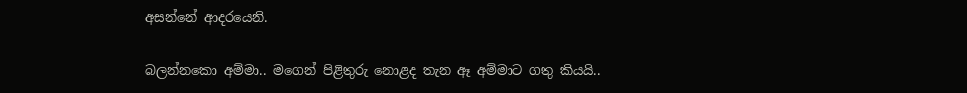අසන්නේ ආදරයෙනි.

බලන්නකො අම්මා.. මගෙන් පිළිතුරු නොළද තැන ඈ අම්මාට ගතු කියයි..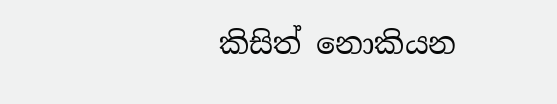කිසිත් නොකියන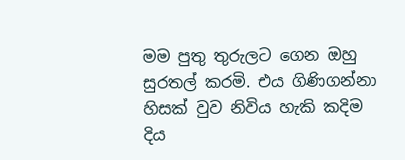මම පුතු තුරුලට ගෙන ඔහු සුරතල් කරමි. එය ගිණිගන්නා හිසක් වුව නිවිය හැකි කදිම දිය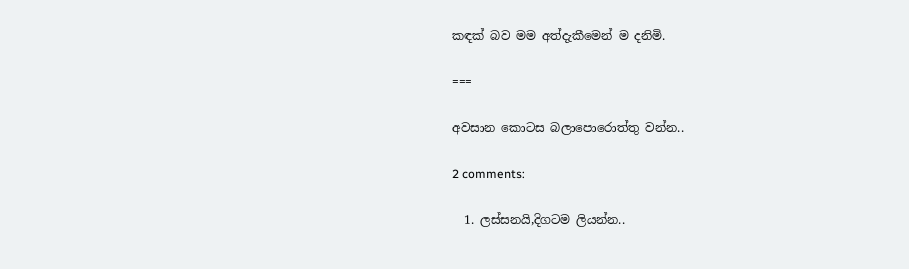කඳක් බව මම අත්දැකීමෙන් ම දනිමි.

===

අවසාන කොටස බලාපොරොත්තු වන්න..

2 comments:

  1. ලස්සනයි,දිගටම ලියන්න..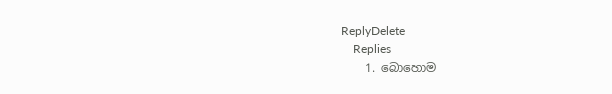ReplyDelete
    Replies
    1. බොහොම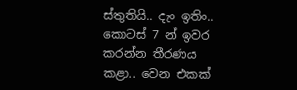ස්තුතියි.. දැං ඉතිං.. කොටස් 7 න් ඉවර කරන්න තීරණය කළා.. වෙන එකක්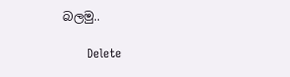බලමු..

      Delete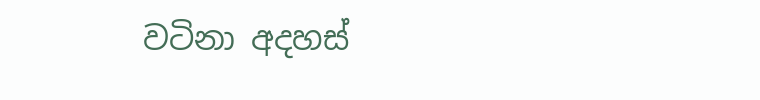වටිනා අදහස්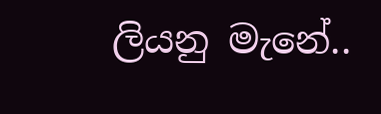ලියනු මැනේ..